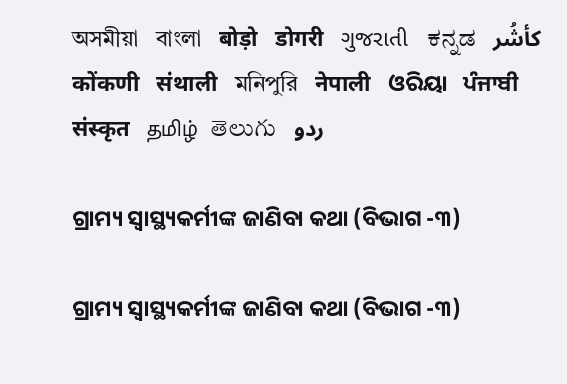অসমীয়া   বাংলা   बोड़ो   डोगरी   ગુજરાતી   ಕನ್ನಡ   كأشُر   कोंकणी   संथाली   মনিপুরি   नेपाली   ଓରିୟା   ਪੰਜਾਬੀ   संस्कृत   தமிழ்  తెలుగు   ردو

ଗ୍ରାମ୍ୟ ସ୍ୱାସ୍ଥ୍ୟକର୍ମୀଙ୍କ ଜାଣିବା କଥା (ବିଭାଗ -୩)

ଗ୍ରାମ୍ୟ ସ୍ୱାସ୍ଥ୍ୟକର୍ମୀଙ୍କ ଜାଣିବା କଥା (ବିଭାଗ -୩)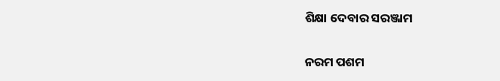ଶିକ୍ଷା ଦେବାର ସରଞ୍ଜାମ

ନରମ ପଶମ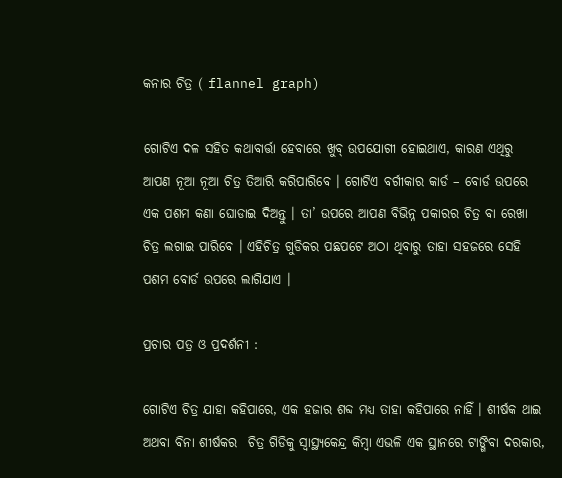କନାର ଚିତ୍ର ( flannel graph)

ଗୋଟିଏ ଦଳ ସହିତ କଥାବାର୍ତ୍ତା ହେବାରେ ଖୁବ୍ ଉପଯୋଗୀ ହୋଇଥାଏ, କାରଣ ଏଥିରୁ ଆପଣ ନୂଆ ନୂଆ ଚିତ୍ର ତିଆରି କରିପାରିବେ । ଗୋଟିଏ ବର୍ଗୀକାର କାର୍ଡ – ବୋର୍ଡ ଉପରେ ଏକ ପଶମ କଣା ଘୋଡାଇ ଦିଅନ୍ତୁ । ତା’ ଉପରେ ଆପଣ ବିଭିନ୍ନ ପକାରର ଚିତ୍ର ବା ରେଖା ଚିତ୍ର ଲଗାଇ ପାରିବେ । ଏହିଚିତ୍ର ଗୁଡିକର ପଛପଟେ ଅଠା ଥିବାରୁ ତାହା ସହଜରେ ସେହି ପଶମ ବୋର୍ଡ ଉପରେ ଲାଗିଯାଏ ।

ପ୍ରଚାର ପତ୍ର ଓ ପ୍ରଦର୍ଶନୀ :

ଗୋଟିଏ ଚିତ୍ର ଯାହା କହିପାରେ, ଏକ ହଜାର ଶବ୍ଦ ମଧ୍ୟ ତାହା କହିପାରେ ନାହିଁ । ଶୀର୍ଷକ ଥାଇ ଅଥବା ବିନା ଶୀର୍ଷକର  ଚିତ୍ର ଗିଡିକୁ ସ୍ୱାସ୍ଥ୍ୟକେନ୍ଦ୍ର କିମ୍ବା ଏଭଳି ଏକ ସ୍ଥାନରେ ଟାଙ୍ଗିବା ଦରକାର,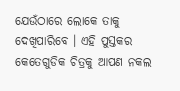ଯେଉଁଠାରେ ଲୋକେ ତାକୁ ଦେଖିପାରିବେ । ଏହି ପୁସ୍ତକର କେତେଗୁଡିକ ଚିତ୍ରକୁ ଆପଣ ନକଲ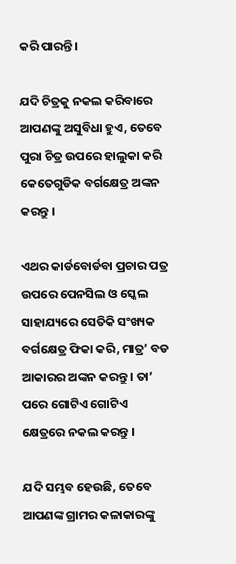କରି ପାରନ୍ତି ।

ଯଦି ଚିତ୍ରକୁ ନକଲ କରିବାରେ ଆପଣଙ୍କୁ ଅସୁବିଧା ହୁଏ, ତେବେ ପୁରା ଚିତ୍ର ଉପରେ ହାଲୁକା କରି କେତେଗୁଡିକ ବର୍ଗକ୍ଷେତ୍ର ଅଙ୍କନ କରନ୍ତୁ ।

ଏଥର କାର୍ଡବୋର୍ଡବା ପ୍ରଚାର ପତ୍ର ଉପରେ ପେନସିଲ ଓ ସ୍କେଲ ସାହାଯ୍ୟରେ ସେତିକି ସଂଖ୍ୟକ ବର୍ଗକ୍ଷେତ୍ର ଫିକା କରି, ମାତ୍ର’ ବଡ ଆକାରର ଅଙ୍କନ କରନ୍ତୁ । ତା’ ପରେ ଗୋଟିଏ ଗୋଟିଏ କ୍ଷେତ୍ରରେ ନକଲ କରନ୍ତୁ ।

ଯଦି ସମ୍ଭବ ହେଉଛି, ତେବେ ଆପଣଙ୍କ ଗ୍ରାମର କଳାକାରଙ୍କୁ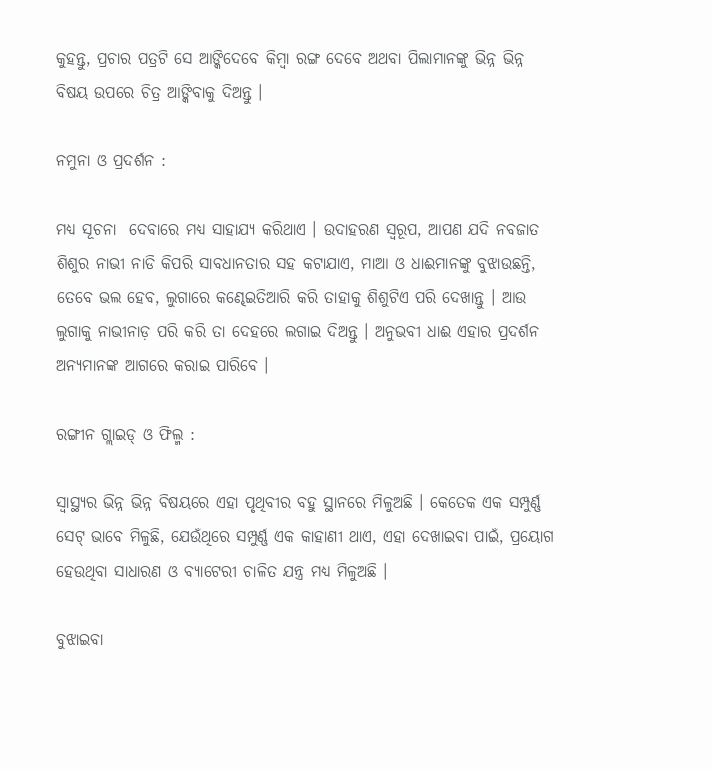କୁହନ୍ତୁ, ପ୍ରଚାର ପତ୍ରଟି ସେ ଆଙ୍କିଦେବେ କିମ୍ବା ରଙ୍ଗ ଦେବେ ଅଥବା ପିଲାମାନଙ୍କୁ ଭିନ୍ନ ଭିନ୍ନ ବିଷୟ ଉପରେ ଚିତ୍ର ଆଙ୍କିବାକୁ ଦିଅନ୍ତୁ ।

ନମୁନା ଓ ପ୍ରଦର୍ଶନ :

ମଧ୍ୟ ସୂଚନା  ଦେବାରେ ମଧ୍ୟ ସାହାଯ୍ୟ କରିଥାଏ । ଉଦାହରଣ ସ୍ୱରୂପ, ଆପଣ ଯଦି ନବଜାତ ଶିଶୁର ନାଭୀ ନାଡି କିପରି ସାବଧାନତାର ସହ କଟାଯାଏ, ମାଆ ଓ ଧାଈମାନଙ୍କୁ ବୁଝାଉଛନ୍ତି, ତେବେ ଭଲ ହେବ, ଲୁଗାରେ କଣ୍ଢେଇତିଆରି କରି ତାହାକୁ ଶିଶୁଟିଏ ପରି ଦେଖାନ୍ତୁ । ଆଉ ଲୁଗାକୁ ନାଭୀନାଡ଼ ପରି କରି ତା ଦେହରେ ଲଗାଇ ଦିଅନ୍ତୁ । ଅନୁଭବୀ ଧାଈ ଏହାର ପ୍ରଦର୍ଶନ ଅନ୍ୟମାନଙ୍କ ଆଗରେ କରାଇ ପାରିବେ ।

ରଙ୍ଗୀନ ଗ୍ଲାଇଡ୍ ଓ ଫିଲ୍ମ :

ସ୍ୱାସ୍ଥ୍ୟର ଭିନ୍ନ ଭିନ୍ନ ବିଷୟରେ ଏହା ପୃଥିବୀର ବହୁ ସ୍ଥାନରେ ମିଳୁଅଛି । କେତେକ ଏକ ସମ୍ପୁର୍ଣ୍ଣ ସେଟ୍ ଭାବେ ମିଳୁଛି, ଯେଉଁଥିରେ ସମ୍ପୁର୍ଣ୍ଣ ଏକ କାହାଣୀ ଥାଏ, ଏହା ଦେଖାଇବା ପାଇଁ, ପ୍ରୟୋଗ ହେଉଥିବା ସାଧାରଣ ଓ ବ୍ୟାଟେରୀ ଚାଳିତ ଯନ୍ତ୍ର ମଧ୍ୟ ମିଳୁଅଛି ।

ବୁଝାଇବା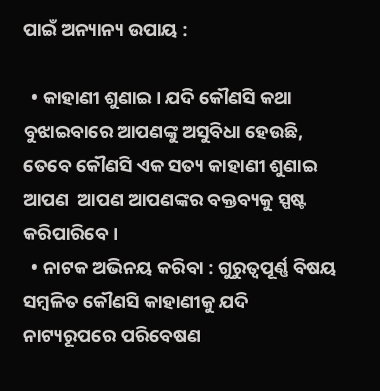ପାଇଁ ଅନ୍ୟାନ୍ୟ ଉପାୟ :

  • କାହାଣୀ ଶୁଣାଇ । ଯଦି କୌଣସି କଥା ବୁଝାଇବାରେ ଆପଣଙ୍କୁ ଅସୁବିଧା ହେଉଛି, ତେବେ କୌଣସି ଏକ ସତ୍ୟ କାହାଣୀ ଶୁଣାଇ ଆପଣ  ଆପଣ ଆପଣଙ୍କର ବକ୍ତବ୍ୟକୁ ସ୍ପଷ୍ଟ କରିପାରିବେ ।
  • ନାଟକ ଅଭିନୟ କରିବା : ଗୁରୁତ୍ଵପୂର୍ଣ୍ଣ ବିଷୟ ସମ୍ବଳିତ କୌଣସି କାହାଣୀକୁ ଯଦି ନାଟ୍ୟରୂପରେ ପରିବେଷଣ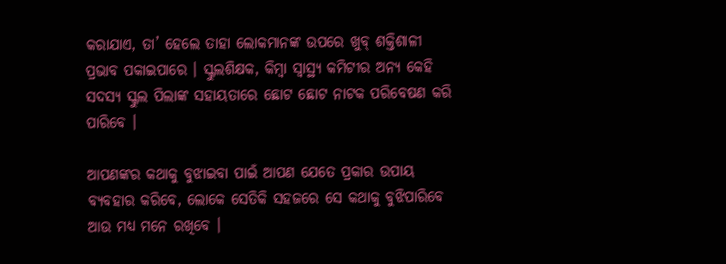କରାଯାଏ, ତା’ ହେଲେ ତାହା ଲୋକମାନଙ୍କ ଉପରେ ଖୁବ୍ ଶକ୍ତିଶାଳୀ ପ୍ରଭାବ ପକାଇପାରେ । ସ୍କୁଲଶିକ୍ଷକ, କିମ୍ବା ସ୍ୱାସ୍ଥ୍ୟ କମିଟୀର ଅନ୍ୟ କେହି ସଦସ୍ୟ ସ୍କୁଲ ପିଲାଙ୍କ ସହାୟତାରେ ଛୋଟ ଛୋଟ ନାଟକ ପରିବେଷଣ କରି ପାରିବେ ।

ଆପଣଙ୍କର କଥାକୁ ବୁଝାଇବା ପାଇଁ ଆପଣ ଯେତେ ପ୍ରକାର ଉପାୟ ବ୍ୟବହାର କରିବେ, ଲୋକେ ସେତିକି ସହଜରେ ସେ କଥାକୁ ବୁଝିପାରିବେ ଆଉ ମଧ୍ୟ ମନେ ରଖିବେ ।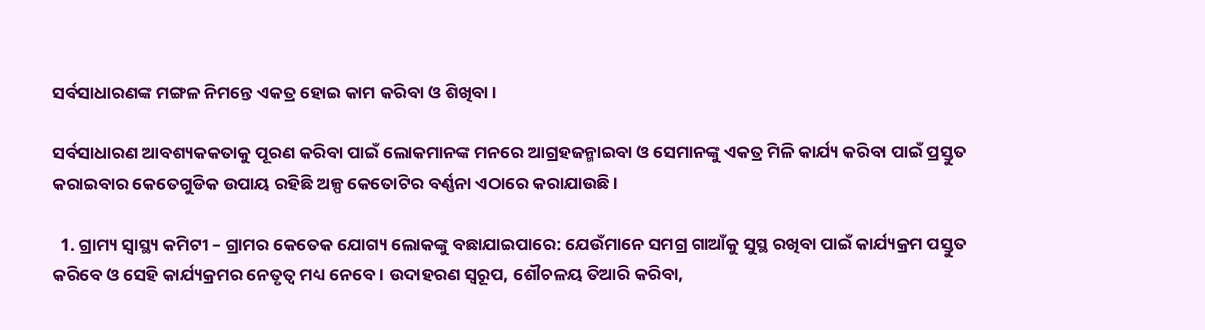ସର୍ବସାଧାରଣଙ୍କ ମଙ୍ଗଳ ନିମନ୍ତେ ଏକତ୍ର ହୋଇ କାମ କରିବା ଓ ଶିଖିବା ।

ସର୍ବସାଧାରଣ ଆବଶ୍ୟକକତାକୁ ପୂରଣ କରିବା ପାଇଁ ଲୋକମାନଙ୍କ ମନରେ ଆଗ୍ରହଜନ୍ମାଇବା ଓ ସେମାନଙ୍କୁ ଏକତ୍ର ମିଳି କାର୍ଯ୍ୟ କରିବା ପାଇଁ ପ୍ରସ୍ତୁତ କରାଇବାର କେତେଗୁଡିକ ଉପାୟ ରହିଛି ଅଳ୍ପ କେତୋଟିର ବର୍ଣ୍ଣନା ଏଠାରେ କରାଯାଉଛି ।

  1. ଗ୍ରାମ୍ୟ ସ୍ୱାସ୍ଥ୍ୟ କମିଟୀ – ଗ୍ରାମର କେତେକ ଯୋଗ୍ୟ ଲୋକଙ୍କୁ ବଛାଯାଇପାରେ: ଯେଉଁମାନେ ସମଗ୍ର ଗାଆଁକୁ ସୁସ୍ଥ ରଖିବା ପାଇଁ କାର୍ଯ୍ୟକ୍ରମ ପସ୍ତୁତ କରିବେ ଓ ସେହି କାର୍ଯ୍ୟକ୍ରମର ନେତୃତ୍ଵ ମଧ୍ୟ ନେବେ । ଉଦାହରଣ ସ୍ୱରୂପ, ଶୌଚଳୟ ତିଆରି କରିବା,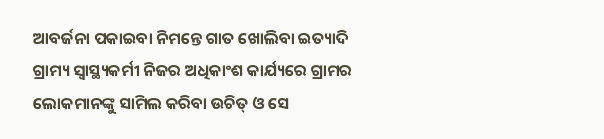ଆବର୍ଜନା ପକାଇବା ନିମନ୍ତେ ଗାତ ଖୋଲିବା ଇତ୍ୟାଦି ଗ୍ରାମ୍ୟ ସ୍ୱାସ୍ଥ୍ୟକର୍ମୀ ନିଜର ଅଧିକାଂଶ କାର୍ଯ୍ୟରେ ଗ୍ରାମର ଲୋକମାନଙ୍କୁ ସାମିଲ କରିବା ଉଚିତ୍ ଓ ସେ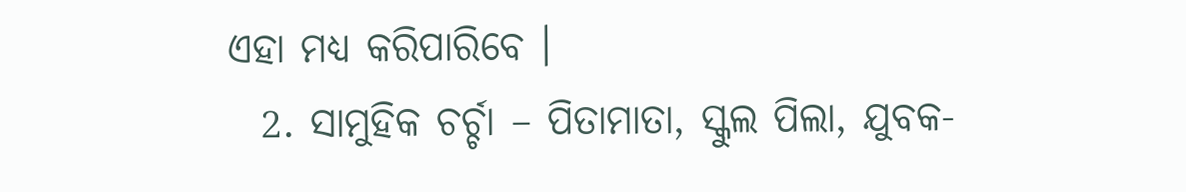ଏହା ମଧ୍ୟ କରିପାରିବେ ।
  2. ସାମୁହିକ ଚର୍ଚ୍ଚା – ପିତାମାତା, ସ୍କୁଲ ପିଲା, ଯୁବକ-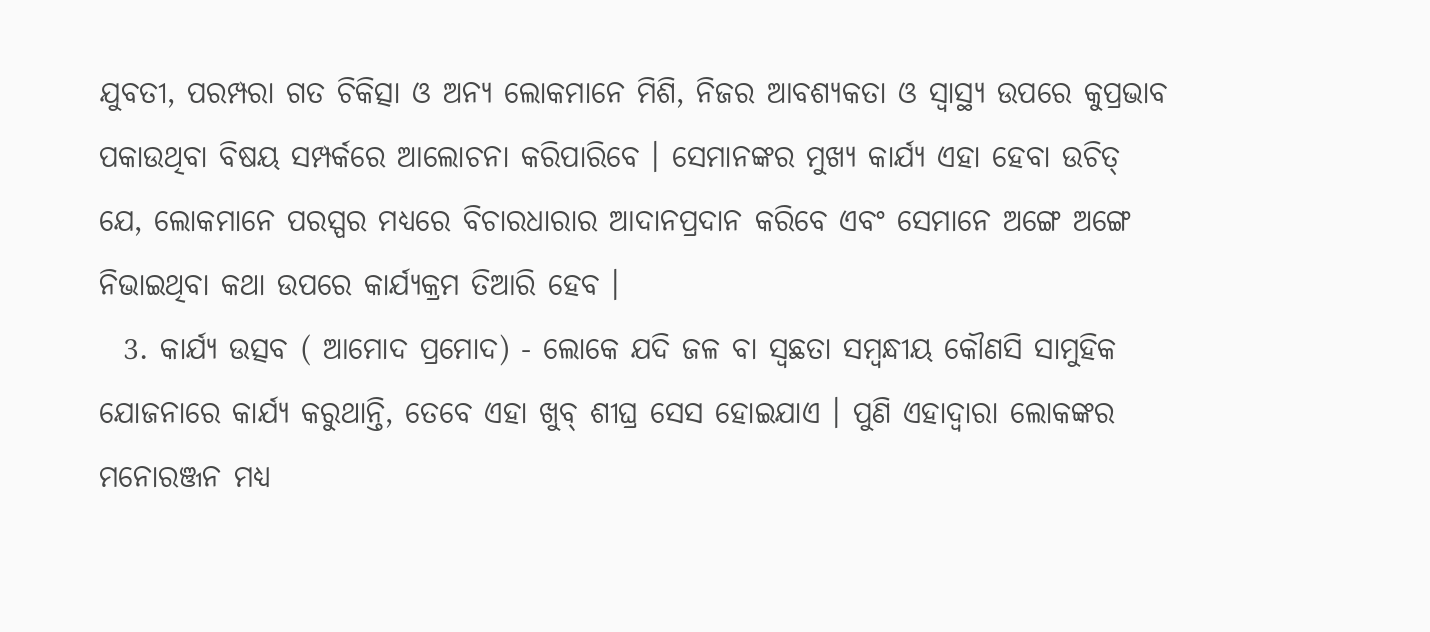ଯୁବତୀ, ପରମ୍ପରା ଗତ ଚିକିତ୍ସା ଓ ଅନ୍ୟ ଲୋକମାନେ ମିଶି, ନିଜର ଆବଶ୍ୟକତା ଓ ସ୍ୱାସ୍ଥ୍ୟ ଉପରେ କୁପ୍ରଭାବ ପକାଉଥିବା ବିଷୟ ସମ୍ପର୍କରେ ଆଲୋଚନା କରିପାରିବେ । ସେମାନଙ୍କର ମୁଖ୍ୟ କାର୍ଯ୍ୟ ଏହା ହେବା ଉଚିତ୍ ଯେ, ଲୋକମାନେ ପରସ୍ପର ମଧ୍ୟରେ ବିଚାରଧାରାର ଆଦାନପ୍ରଦାନ କରିବେ ଏବଂ ସେମାନେ ଅଙ୍ଗେ ଅଙ୍ଗେ ନିଭାଇଥିବା କଥା ଉପରେ କାର୍ଯ୍ୟକ୍ରମ ତିଆରି ହେବ ।
  3. କାର୍ଯ୍ୟ ଉତ୍ସବ ( ଆମୋଦ ପ୍ରମୋଦ) - ଲୋକେ ଯଦି ଜଳ ବା ସ୍ଵଛତା ସମ୍ବନ୍ଧୀୟ କୌଣସି ସାମୁହିକ ଯୋଜନାରେ କାର୍ଯ୍ୟ କରୁଥାନ୍ତି, ତେବେ ଏହା ଖୁବ୍ ଶୀଘ୍ର ସେସ ହୋଇଯାଏ । ପୁଣି ଏହାଦ୍ଵାରା ଲୋକଙ୍କର ମନୋରଞ୍ଜନ ମଧ୍ୟ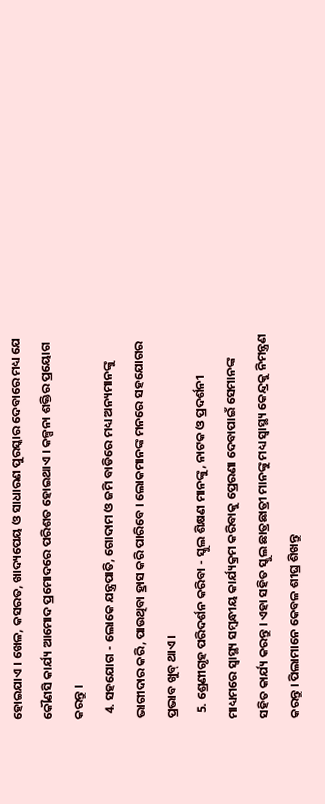ହୋଇଯାଏ । ଖେଳ, କସରତ, ଖାଦ୍ୟପେୟ ଓ ସାଧାରଣ ପୁରସ୍କାର ଦେବାରେ ମଧ୍ୟ ଯେ କୌଣସି କାର୍ଯ୍ୟ ଆମୋଦ ପ୍ରମୋଦରେ ପରିଶତ ହୋଇଥାଏ । କଳ୍ପନା ଶକ୍ତିର ପ୍ରୟୋଗ କରନ୍ତୁ ।
  4. ସହଯୋଗ - ଲୋକେ ଯନ୍ତ୍ରପାତି, ଗୋଦାମ ଓ ଜମି ବାଡିରେ ମଧ୍ୟ ଅନ୍ୟମାନଙ୍କୁ ଭାଗୀଦାର କରି, ପାଉଥିବା ହ୍ରାସ କରି ପାରିବେ । ଲୋକମାନଙ୍କ ମନରେ ସହଯୋଗର ପ୍ରଭାବ ଖୁବ୍ ଥାଏ।
  5. ଶ୍ରେଣୀଗୃହ ପରିଦର୍ଶନ କରିବା - ସ୍କୁଲ ଶିକ୍ଷଣ ମାନଙ୍କୁ, ନାଟକ ଓ ପ୍ରଦର୍ଶନୀ ମାଧ୍ୟମରେ ସ୍ୱାସ୍ଥ୍ୟ ସମ୍ବନ୍ଧୀୟ କାର୍ଯ୍ୟକ୍ରମ କରିବାକୁ ପ୍ରେରଣା ଦେବାପାଇଁ ସେମାନଙ୍କ ସହିତ କାର୍ଯ୍ୟ କରନ୍ତୁ । ଏହା ସହିତ ସ୍କୁଲ ଛାତ୍ରଛାତ୍ରୀ ମାନଙ୍କୁ ମଧ୍ୟ ସ୍ୱାସ୍ଥ୍ୟ କେନ୍ଦ୍ରକୁ ନିମନ୍ତ୍ରଣ କରନ୍ତୁ । ପିଲାମାନେ କେବଳ ଶୀଘ୍ର ଶିଖନ୍ତୁ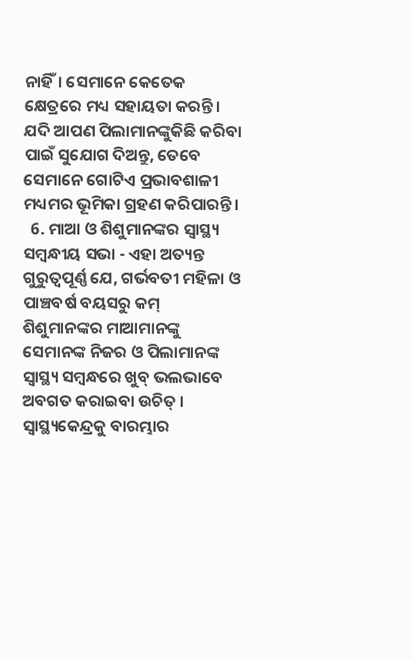ନାହିଁ। ସେମାନେ କେତେକ କ୍ଷେତ୍ରରେ ମଧ୍ୟ ସହାୟତା କରନ୍ତି। ଯଦି ଆପଣ ପିଲାମାନଙ୍କୁକିଛି କରିବା ପାଇଁ ସୁଯୋଗ ଦିଅନ୍ତୁ, ତେବେ ସେମାନେ ଗୋଟିଏ ପ୍ରଭାବଶାଳୀ ମଧ୍ୟମର ଭୂମିକା ଗ୍ରହଣ କରିପାରନ୍ତି ।
  6. ମାଆ ଓ ଶିଶୁମାନଙ୍କର ସ୍ୱାସ୍ଥ୍ୟ ସମ୍ବନ୍ଧୀୟ ସଭା - ଏହା ଅତ୍ୟନ୍ତ ଗୁରୁତ୍ଵପୂର୍ଣ୍ଣ ଯେ, ଗର୍ଭବତୀ ମହିଳା ଓ ପାଞ୍ଚବର୍ଷ ବୟସରୁ କମ୍ ଶିଶୁମାନଙ୍କର ମାଆମାନଙ୍କୁ ସେମାନଙ୍କ ନିଜର ଓ ପିଲାମାନଙ୍କ ସ୍ୱାସ୍ଥ୍ୟ ସମ୍ବନ୍ଧରେ ଖୁବ୍ ଭଲଭାବେ ଅବଗତ କରାଇବା ଉଚିତ୍ । ସ୍ୱାସ୍ଥ୍ୟକେନ୍ଦ୍ରକୁ ବାରମ୍ଭାର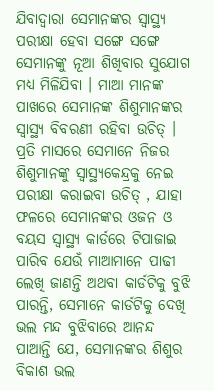ଯିବାଦ୍ଵାରା ସେମାନଙ୍କର ସ୍ୱାସ୍ଥ୍ୟ ପରୀକ୍ଷା ହେବା ସଙ୍ଗେ ସଙ୍ଗେ ସେମାନଙ୍କୁ ନୂଆ ଶିଖିବାର ସୁଯୋଗ ମଧ୍ୟ ମିଳିଯିବା । ମାଆ ମାନଙ୍କ ପାଖରେ ସେମାନଙ୍କ ଶିଶୁମାନଙ୍କର ସ୍ୱାସ୍ଥ୍ୟ ବିବରଣୀ ରହିବା ଉଚିତ୍ । ପ୍ରତି ମାସରେ ସେମାନେ ନିଜର ଶିଶୁମାନଙ୍କୁ ସ୍ୱାସ୍ଥ୍ୟକେନ୍ଦ୍ରକୁ ନେଇ ପରୀକ୍ଷା କରାଇବା ଉଚିତ୍ , ଯାହା ଫଳରେ ସେମାନଙ୍କର ଓଜନ ଓ ବୟସ ସ୍ୱାସ୍ଥ୍ୟ କାର୍ଡରେ ଟିପାଜାଇ ପାରିବ ଯେଉଁ ମାଆମାନେ ପାଢୀ ଲେଖି ଜାଣନ୍ତି ଅଥବା କାର୍ଡଟିକୁ ବୁଝି ପାରନ୍ତି, ସେମାନେ କାର୍ଡଟିକୁ ଦେଖି ଭଲ ମନ୍ଦ ବୁଝିବାରେ ଆନନ୍ଦ ପାଆନ୍ତି ଯେ, ସେମାନଙ୍କର ଶିଶୁର ବିକାଶ ଭଲ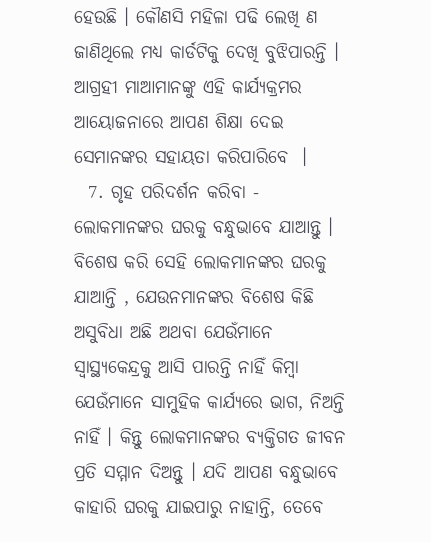ହେଉଛି । କୌଣସି ମହିଳା ପଢି ଲେଖି ଣ ଜାଣିଥିଲେ ମଧ୍ୟ କାର୍ଡଟିକୁ ଦେଖି ବୁଝିପାରନ୍ତି । ଆଗ୍ରହୀ ମାଆମାନଙ୍କୁ ଏହି କାର୍ଯ୍ୟକ୍ରମର ଆୟୋଜନାରେ ଆପଣ ଶିକ୍ଷା ଦେଇ ସେମାନଙ୍କର ସହାୟତା କରିପାରିବେ  ।
  7. ଗୃହ ପରିଦର୍ଶନ କରିବା - ଲୋକମାନଙ୍କର ଘରକୁ ବନ୍ଧୁଭାବେ ଯାଆନ୍ତୁ । ବିଶେଷ କରି ସେହି ଲୋକମାନଙ୍କର ଘରକୁ ଯାଆନ୍ତି , ଯେଉନମାନଙ୍କର ବିଶେଷ କିଛି ଅସୁବିଧା ଅଛି ଅଥବା ଯେଉଁମାନେ ସ୍ୱାସ୍ଥ୍ୟକେନ୍ଦ୍ରକୁ ଆସି ପାରନ୍ତି ନାହିଁ କିମ୍ବା ଯେଉଁମାନେ ସାମୁହିକ କାର୍ଯ୍ୟରେ ଭାଗ, ନିଅନ୍ତି ନାହିଁ । କିନ୍ତୁ ଲୋକମାନଙ୍କର ବ୍ୟକ୍ତିଗତ ଜୀବନ ପ୍ରତି ସମ୍ମାନ ଦିଅନ୍ତୁ । ଯଦି ଆପଣ ବନ୍ଧୁଭାବେ କାହାରି ଘରକୁ ଯାଇପାରୁ ନାହାନ୍ତି, ତେବେ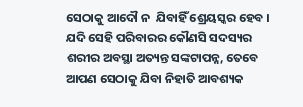ସେଠାକୁ ଆଦୌ ନ  ଯିବାହିଁ ଶ୍ରେୟସ୍କର ହେବ । ଯଦି ସେହି ପରିବାରର କୌଣସି ସଦସ୍ୟର ଶରୀର ଅବସ୍ଥା ଅତ୍ୟନ୍ତ ସଙ୍କଟାପନ୍ନ, ତେବେ ଆପଣ ସେଠାକୁ ଯିବା ନିହାତି ଆବଶ୍ୟକ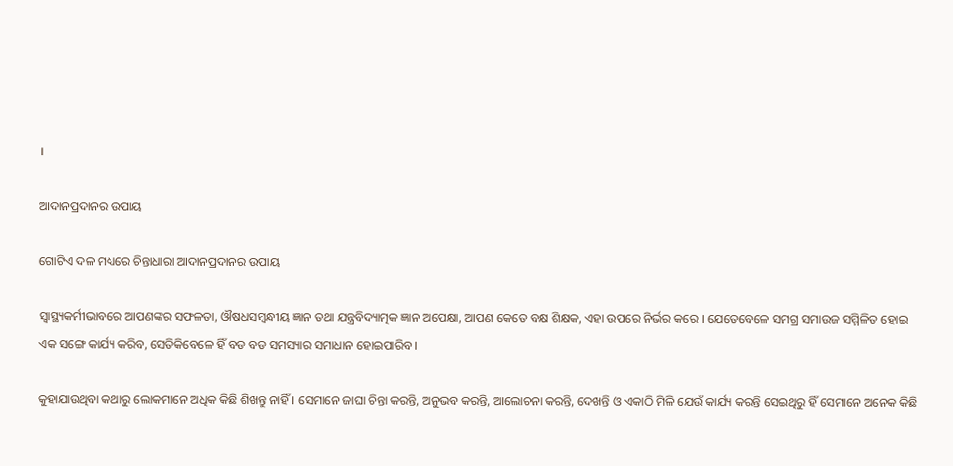।

ଆଦାନପ୍ରଦାନର ଉପାୟ

ଗୋଟିଏ ଦଳ ମଧ୍ୟରେ ଚିନ୍ତାଧାରା ଆଦାନପ୍ରଦାନର ଉପାୟ

ସ୍ୱାସ୍ଥ୍ୟକର୍ମୀଭାବରେ ଆପଣଙ୍କର ସଫଳତା, ଔଷଧସମ୍ବନ୍ଧୀୟ ଜ୍ଞାନ ତଥା ଯନ୍ତ୍ରବିଦ୍ୟାତ୍ମକ ଜ୍ଞାନ ଅପେକ୍ଷା, ଆପଣ କେତେ ବକ୍ଷ ଶିକ୍ଷକ, ଏହା ଉପରେ ନିର୍ଭର କରେ । ଯେତେବେଳେ ସମଗ୍ର ସମାଉଜ ସମ୍ମିଳିତ ହୋଇ ଏକ ସଙ୍ଗେ କାର୍ଯ୍ୟ କରିବ, ସେତିକିବେଳେ ହିଁ ବଡ ବଡ ସମସ୍ୟାର ସମାଧାନ ହୋଇପାରିବ ।

କୁହାଯାଉଥିବା କଥାରୁ ଲୋକମାନେ ଅଧିକ କିଛି ଶିଖନ୍ତୁ ନାହିଁ । ସେମାନେ ଜାଘା ଚିନ୍ତା କରନ୍ତି, ଅନୁଭବ କରନ୍ତି, ଆଲୋଚନା କରନ୍ତି, ଦେଖନ୍ତି ଓ ଏକାଠି ମିଳି ଯେଉଁ କାର୍ଯ୍ୟ କରନ୍ତି ସେଇଥିରୁ ହିଁ ସେମାନେ ଅନେକ କିଛି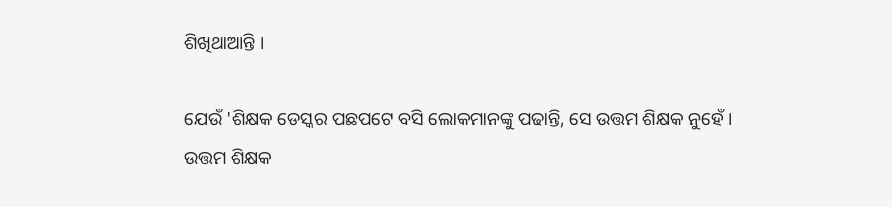ଶିଖିଥାଆନ୍ତି ।

ଯେଉଁ 'ଶିକ୍ଷକ ଡେସ୍କର ପଛପଟେ ବସି ଲୋକମାନଙ୍କୁ ପଢାନ୍ତି, ସେ ଉତ୍ତମ ଶିକ୍ଷକ ନୁହେଁ । ଉତ୍ତମ ଶିକ୍ଷକ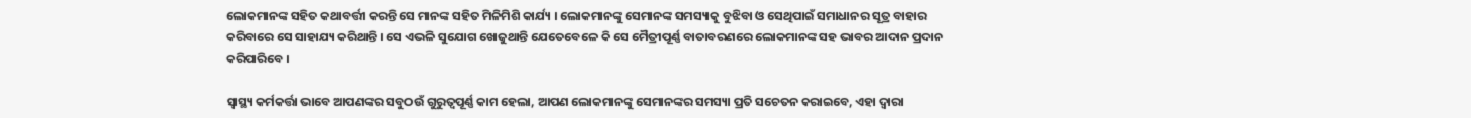ଲୋକମାନଙ୍କ ସହିତ କଥାବର୍ତ୍ତୀ କରନ୍ତି ସେ ମାନଙ୍କ ସହିତ ମିଳିମିଶି କାର୍ଯ୍ୟ । ଲୋକମାନଙ୍କୁ ସେମାନଙ୍କ ସମସ୍ୟାକୁ ବୁଝିବା ଓ ସେଥିପାଇଁ ସମାଧାନର ସୂତ୍ର ବାହାର କରିବାରେ ସେ ସାହାଯ୍ୟ କରିଥାନ୍ତି । ସେ ଏଭଳି ସୁଯୋଗ ଖୋଜୁଥାନ୍ତି ଯେତେବେଳେ କି ସେ ମୈତ୍ରୀପୂର୍ଣ୍ଣ ବାତାବରଣରେ ଲୋକମାନଙ୍କ ସହ ଭାବର ଆଦାନ ପ୍ରଦାନ କରିପାରିବେ ।

ସ୍ୱାସ୍ଥ୍ୟ କର୍ମକର୍ତ୍ତା ଭାବେ ଆପଣଙ୍କର ସବୁଠଉଁ ଗୁରୁତ୍ଵପୂର୍ଣ୍ଣ କାମ ହେଲା, ଆପଣ ଲୋକମାନଙ୍କୁ ସେମାନଙ୍କର ସମସ୍ୟା ପ୍ରତି ସଚେତନ କରାଇବେ, ଏହା ଦ୍ଵାରା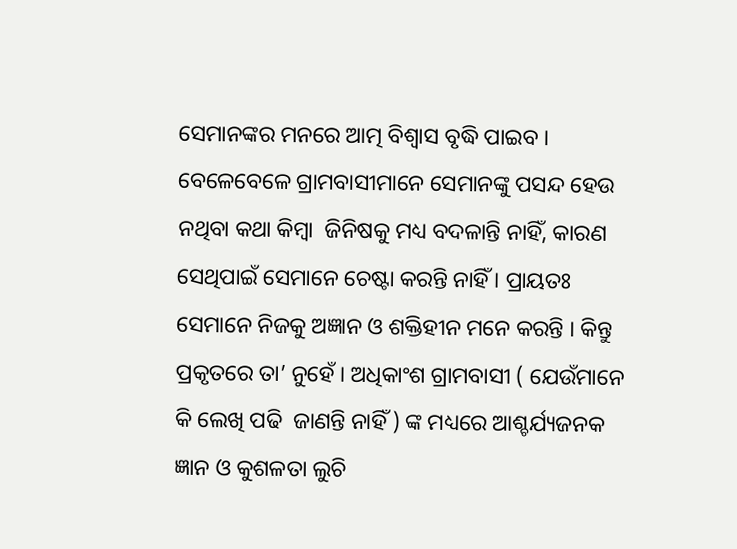ସେମାନଙ୍କର ମନରେ ଆତ୍ମ ବିଶ୍ଵାସ ବୃଦ୍ଧି ପାଇବ । ବେଳେବେଳେ ଗ୍ରାମବାସୀମାନେ ସେମାନଙ୍କୁ ପସନ୍ଦ ହେଉ  ନଥିବା କଥା କିମ୍ବା  ଜିନିଷକୁ ମଧ୍ୟ ବଦଳାନ୍ତି ନାହିଁ, କାରଣ  ସେଥିପାଇଁ ସେମାନେ ଚେଷ୍ଟା କରନ୍ତି ନାହିଁ । ପ୍ରାୟତଃ ସେମାନେ ନିଜକୁ ଅଜ୍ଞାନ ଓ ଶକ୍ତିହୀନ ମନେ କରନ୍ତି । କିନ୍ତୁ ପ୍ରକୃତରେ ତା’ ନୁହେଁ । ଅଧିକାଂଶ ଗ୍ରାମବାସୀ ( ଯେଉଁମାନେ କି ଲେଖି ପଢି  ଜାଣନ୍ତି ନାହିଁ ) ଙ୍କ ମଧ୍ୟରେ ଆଶ୍ଚର୍ଯ୍ୟଜନକ ଜ୍ଞାନ ଓ କୁଶଳତା ଲୁଚି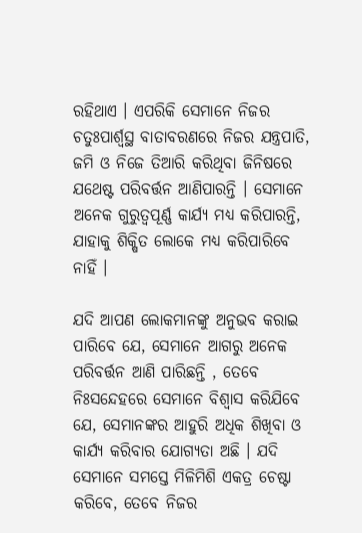ରହିଥାଏ । ଏପରିକି ସେମାନେ ନିଜର ଚତୁଃପାର୍ଶ୍ଵସ୍ଥ ବାତାବରଣରେ ନିଜର ଯନ୍ତ୍ରପାତି, ଜମି ଓ ନିଜେ ତିଆରି କରିଥିବା ଜିନିଷରେ ଯଥେଷ୍ଟ ପରିବର୍ତ୍ତନ ଆଣିପାରନ୍ତି । ସେମାନେ ଅନେକ ଗୁରୁତ୍ଵପୂର୍ଣ୍ଣ କାର୍ଯ୍ୟ ମଧ୍ୟ କରିପାରନ୍ତି, ଯାହାକୁ ଶିକ୍ଷିତ ଲୋକେ ମଧ୍ୟ କରିପାରିବେ ନାହିଁ ।

ଯଦି ଆପଣ ଲୋକମାନଙ୍କୁ ଅନୁଭବ କରାଇ ପାରିବେ ଯେ, ସେମାନେ ଆଗରୁ ଅନେକ ପରିବର୍ତ୍ତନ ଆଣି ପାରିଛନ୍ତି , ତେବେ ନିଃସନ୍ଦେହରେ ସେମାନେ ବିଶ୍ଵାସ କରିଯିବେ ଯେ, ସେମାନଙ୍କର ଆହୁରି ଅଧିକ ଶିଖିବା ଓ କାର୍ଯ୍ୟ କରିବାର ଯୋଗ୍ୟତା ଅଛି । ଯଦି ସେମାନେ ସମସ୍ତେ ମିଳିମିଶି ଏକତ୍ର ଚେଷ୍ଟା କରିବେ, ତେବେ ନିଜର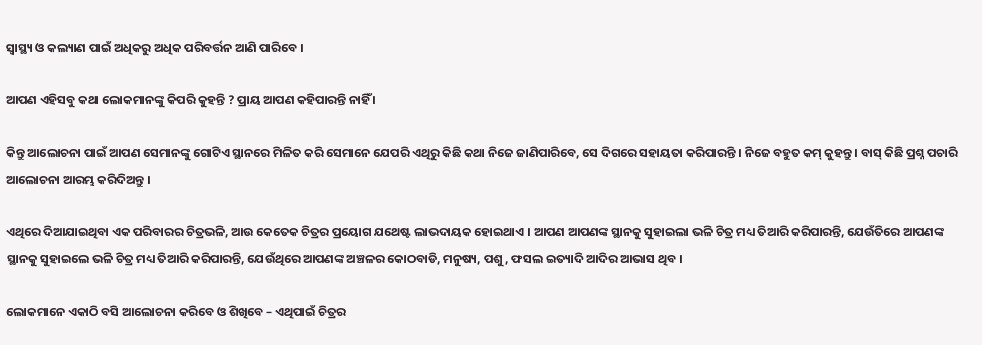ସ୍ୱାସ୍ଥ୍ୟ ଓ କଲ୍ୟାଣ ପାଇଁ ଅଧିକରୁ ଅଧିକ ପରିବର୍ତ୍ତନ ଆଣି ପାରିବେ ।

ଆପଣ ଏହିସବୁ କଥା ଲୋକମାନଙ୍କୁ କିପରି କୁହନ୍ତି ? ପ୍ରାୟ ଆପଣ କହିପାରନ୍ତି ନାହିଁ ।

କିନ୍ତୁ ଆଲୋଚନା ପାଇଁ ଆପଣ ସେମାନଙ୍କୁ ଗୋଟିଏ ସ୍ଥାନରେ ମିଳିତ କରି ସେମାନେ ଯେପରି ଏଥିରୁ କିଛି କଥା ନିଜେ ଜାଣିପାରିବେ, ସେ ଦିଗରେ ସହାୟତା କରିପାରନ୍ତି । ନିଜେ ବହୁତ କମ୍ କୁହନ୍ତୁ । ବାସ୍ କିଛି ପ୍ରଶ୍ନ ପଚାରି ଆଲୋଚନା ଆରମ୍ଭ କରିଦିଅନ୍ତୁ ।

ଏଥିରେ ଦିଆଯାଇଥିବା ଏକ ପରିବାରର ଚିତ୍ରଭଳି, ଆଉ କେତେକ ଚିତ୍ରର ପ୍ରୟୋଗ ଯଥେଷ୍ଟ ଲାଭଦାୟକ ହୋଇଥାଏ । ଆପଣ ଆପଣଙ୍କ ସ୍ଥାନକୁ ସୁହାଇଲା ଭଳି ଚିତ୍ର ମଧ୍ୟ ତିଆରି କରିପାରନ୍ତି, ଯେଉଁତିରେ ଆପଣଙ୍କ  ସ୍ଥାନକୁ ସୁହାଇଲେ ଭଳି ଚିତ୍ର ମଧ୍ୟ ତିଆରି କରିପାରନ୍ତି, ଯେଉଁଥିରେ ଆପଣଙ୍କ ଅଞ୍ଚଳର କୋଠବାଡି, ମନୁଷ୍ୟ, ପଶୁ, ଫସଲ ଇତ୍ୟାଦି ଆଦିର ଆଭାସ ଥିବ ।

ଲୋକମାନେ ଏକାଠି ବସି ଆଲୋଚନା କରିବେ ଓ ଶିଖିବେ – ଏଥିପାଇଁ ଚିତ୍ରର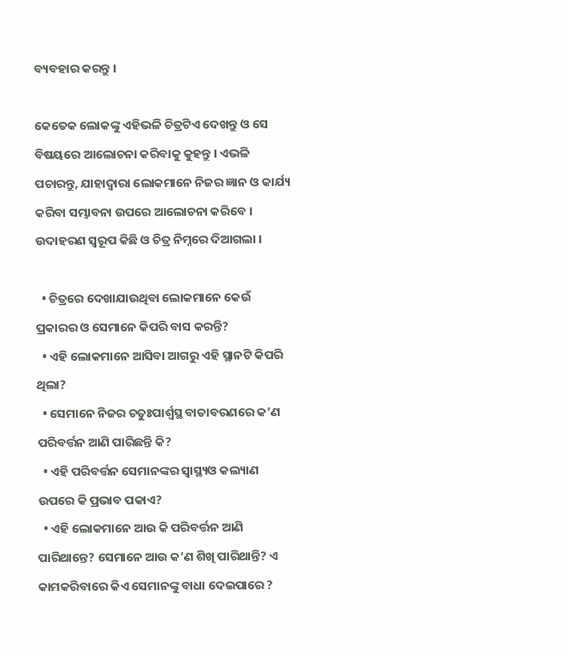ବ୍ୟବହାର କରନ୍ତୁ ।

କେତେକ ଲୋକଙ୍କୁ ଏହିଭଳି ଚିତ୍ରଟିଏ ଦେଖନ୍ତୁ ଓ ସେ ବିଷୟରେ ଆଲୋଚନା କରିବାକୁ କୁହନ୍ତୁ । ଏଭଳି ପଚାରନ୍ତୁ, ଯାହାଦ୍ଵାରା ଲୋକମାନେ ନିଜର ଜ୍ଞାନ ଓ କାର୍ଯ୍ୟ କରିବା ସମ୍ଭାବନା ଉପରେ ଆଲୋଚନା କରିବେ । ଉଦାହରଣ ସ୍ୱରୂପ କିଛି ଓ ଚିତ୍ର ନିମ୍ନରେ ଦିଆଗଲା ।

  • ଚିତ୍ରରେ ଦେଖାଯାଉଥିବା ଲୋକମାନେ କେଉଁ ପ୍ରକାରର ଓ ସେମାନେ କିପରି ବାସ କରନ୍ତି?
  • ଏହି ଲୋକମାନେ ଆସିବା ଆଗରୁ ଏହି ସ୍ଥାନଟି କିପରି ଥିଲା?
  • ସେମାନେ ନିଜର ଚତୁଃପାର୍ଶ୍ଵସ୍ଥ ବାତାବରଣରେ କ’ଣ ପରିବର୍ତ୍ତନ ଆଣି ପାରିଛନ୍ତି କି?
  • ଏହି ପରିବର୍ତ୍ତନ ସେମାନଙ୍କର ସ୍ୱାସ୍ଥ୍ୟଓ କଲ୍ୟାଣ ଉପରେ କି ପ୍ରଭାବ ପକାଏ?
  • ଏହି ଲୋକମାନେ ଆଉ କି ପରିବର୍ତ୍ତନ ଆଣି ପାରିଥାନ୍ତେ? ସେମାନେ ଆଉ କ’ଣ ଶିଖି ପାରିଥାନ୍ତି? ଏ କାମକରିବାରେ କିଏ ସେମାନଙ୍କୁ ବାଧା ଦେଇପାରେ ?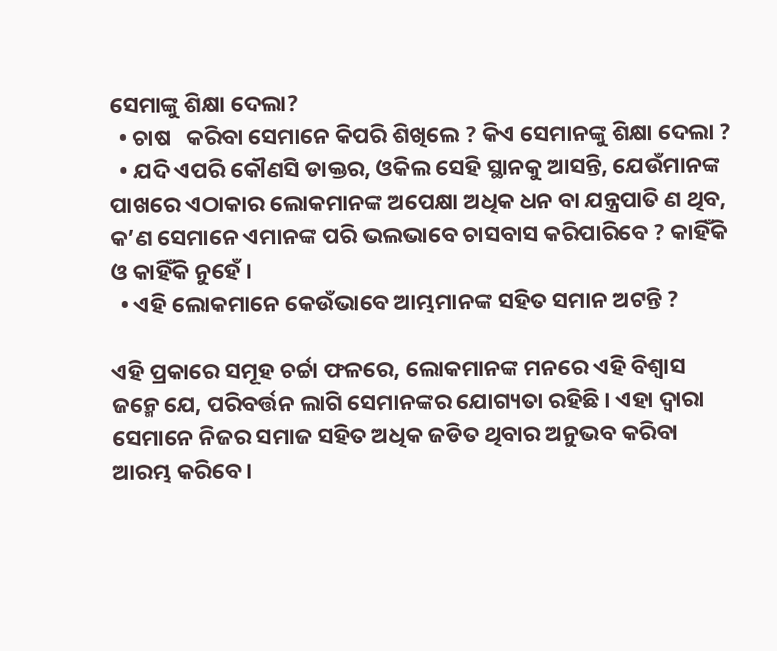ସେମାଙ୍କୁ ଶିକ୍ଷା ଦେଲା?
  • ଚାଷ   କରିବା ସେମାନେ କିପରି ଶିଖିଲେ ? କିଏ ସେମାନଙ୍କୁ ଶିକ୍ଷା ଦେଲା ?
  • ଯଦି ଏପରି କୌଣସି ଡାକ୍ତର, ଓକିଲ ସେହି ସ୍ଥାନକୁ ଆସନ୍ତି, ଯେଉଁମାନଙ୍କ ପାଖରେ ଏଠାକାର ଲୋକମାନଙ୍କ ଅପେକ୍ଷା ଅଧିକ ଧନ ବା ଯନ୍ତ୍ରପାତି ଣ ଥିବ, କ’ଣ ସେମାନେ ଏମାନଙ୍କ ପରି ଭଲଭାବେ ଚାସବାସ କରିପାରିବେ ? କାହିଁକି ଓ କାହିଁକି ନୁହେଁ ।
  • ଏହି ଲୋକମାନେ କେଉଁଭାବେ ଆମ୍ଭମାନଙ୍କ ସହିତ ସମାନ ଅଟନ୍ତି ?

ଏହି ପ୍ରକାରେ ସମୂହ ଚର୍ଚ୍ଚା ଫଳରେ, ଲୋକମାନଙ୍କ ମନରେ ଏହି ବିଶ୍ଵାସ ଜନ୍ମେ ଯେ, ପରିବର୍ତ୍ତନ ଲାଗି ସେମାନଙ୍କର ଯୋଗ୍ୟତା ରହିଛି । ଏହା ଦ୍ଵାରା ସେମାନେ ନିଜର ସମାଜ ସହିତ ଅଧିକ ଜଡିତ ଥିବାର ଅନୁଭବ କରିବା ଆରମ୍ଭ କରିବେ ।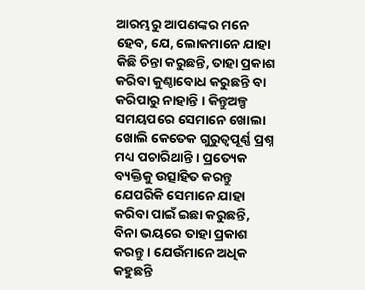ଆରମ୍ଭରୁ ଆପଣଙ୍କର ମନେ ହେବ, ଯେ, ଲୋକମାନେ ଯାହା କିଛି ଚିନ୍ତା କରୁଛନ୍ତି, ତାହା ପ୍ରକାଶ କରିବା କୁଣ୍ଠାବୋଧ କରୁଛନ୍ତି ବା କରିପାରୁ ନାହାନ୍ତି । କିନ୍ତୁଅଳ୍ପ ସମୟପରେ ସେମାନେ ଖୋଲା ଖୋଲି କେତେକ ଗୁରୁତ୍ଵପୂର୍ଣ୍ଣ ପ୍ରଶ୍ନ ମଧ୍ୟ ପଚାରିଥାନ୍ତି । ପ୍ରତ୍ୟେକ ବ୍ୟକ୍ତିକୁ ଉତ୍ସାହିତ କରନ୍ତୁ ଯେପରିକି ସେମାନେ ଯାହା କରିବା ପାଇଁ ଇଛା କରୁଛନ୍ତି, ବିନା ଭୟରେ ତାହା ପ୍ରକାଶ କରନ୍ତୁ । ଯେଉଁମାନେ ଅଧିକ କହୁଛନ୍ତି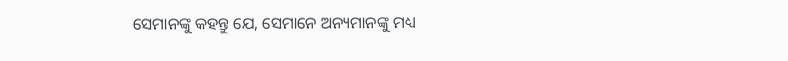ସେମାନଙ୍କୁ କହନ୍ତୁ ଯେ, ସେମାନେ ଅନ୍ୟମାନଙ୍କୁ ମଧ୍ୟ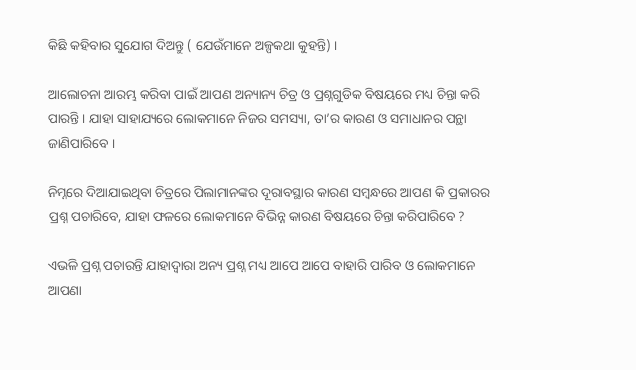କିଛି କହିବାର ସୁଯୋଗ ଦିଅନ୍ତୁ ( ଯେଉଁମାନେ ଅଳ୍ପକଥା କୁହନ୍ତି) ।

ଆଲୋଚନା ଆରମ୍ଭ କରିବା ପାଇଁ ଆପଣ ଅନ୍ୟାନ୍ୟ ଚିତ୍ର ଓ ପ୍ରଶ୍ନଗୁଡିକ ବିଷୟରେ ମଧ୍ୟ ଚିନ୍ତା କରି ପାରନ୍ତି । ଯାହା ସାହାଯ୍ୟରେ ଲୋକମାନେ ନିଜର ସମସ୍ୟା, ତା’ର କାରଣ ଓ ସମାଧାନର ପନ୍ଥା ଜାଣିପାରିବେ ।

ନିମ୍ନରେ ଦିଆଯାଇଥିବା ଚିତ୍ରରେ ପିଲାମାନଙ୍କର ଦୂରାବସ୍ଥାର କାରଣ ସମ୍ବନ୍ଧରେ ଆପଣ କି ପ୍ରକାରର ପ୍ରଶ୍ନ ପଚାରିବେ, ଯାହା ଫଳରେ ଲୋକମାନେ ବିଭିନ୍ନ କାରଣ ବିଷୟରେ ଚିନ୍ତା କରିପାରିବେ ?

ଏଭଳି ପ୍ରଶ୍ନ ପଚାରନ୍ତି ଯାହାଦ୍ଵାରା ଅନ୍ୟ ପ୍ରଶ୍ନ ମଧ୍ୟ ଆପେ ଆପେ ବାହାରି ପାରିବ ଓ ଲୋକମାନେ ଆପଣା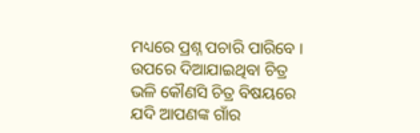ମଧ୍ୟରେ ପ୍ରଶ୍ନ ପଚାରି ପାରିବେ । ଉପରେ ଦିଆଯାଇଥିବା ଚିତ୍ର ଭଳି କୌଣସି ଚିତ୍ର ବିଷୟରେ ଯଦି ଆପଣଙ୍କ ଗାଁର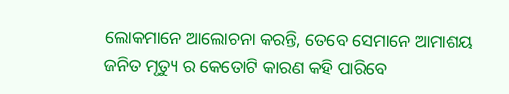ଲୋକମାନେ ଆଲୋଚନା କରନ୍ତି, ତେବେ ସେମାନେ ଆମାଶୟ ଜନିତ ମୃତ୍ୟୁ ର କେତୋଟି କାରଣ କହି ପାରିବେ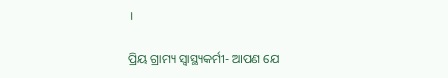।

ପ୍ରିୟ ଗ୍ରାମ୍ୟ ସ୍ୱାସ୍ଥ୍ୟକର୍ମୀ- ଆପଣ ଯେ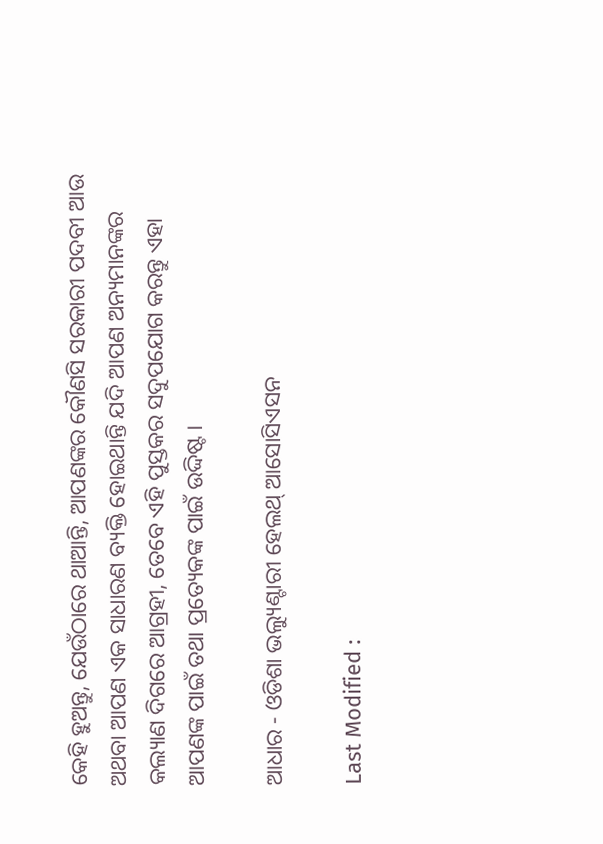କେହି ହୁଅନ୍ତୁ, ଯେଉଁଠାରେ ଥାଆନ୍ତି, ଆପଣଙ୍କର କୌଣସି ସରକାରୀ ପଦବୀ ଆଉ ଅଥବା ଆପଣ ଏକ ସାଧାରଣ ବ୍ୟକ୍ତି ହୋଇଥାନ୍ତି ଯଦି ଆପଣ ଅନ୍ୟମାନଙ୍କର କଲ୍ୟାଣ ଦିଗରେ ଆଗ୍ରହୀ, ତେବେ ଏହି ପୁସ୍ତକର ସଦୁପଯୋଗ କରନ୍ତୁ ଏହା ଆପଣଙ୍କ ପାଇଁ ତଥା ପ୍ରତ୍ୟେକଙ୍କ ପାଇଁ ଉଦ୍ଦିଷ୍ଟ ।

ଆଧାର - ଓଡିଶା ଭଲ୍ୟୁଣ୍ଟାରୀ ହେଲଥ୍ ଆସୋସିଏସନ

Last Modified :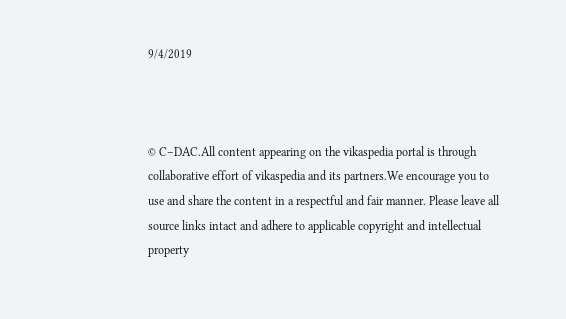9/4/2019



© C–DAC.All content appearing on the vikaspedia portal is through collaborative effort of vikaspedia and its partners.We encourage you to use and share the content in a respectful and fair manner. Please leave all source links intact and adhere to applicable copyright and intellectual property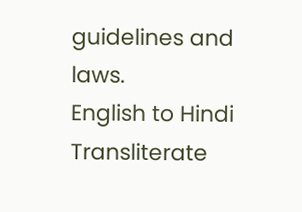guidelines and laws.
English to Hindi Transliterate